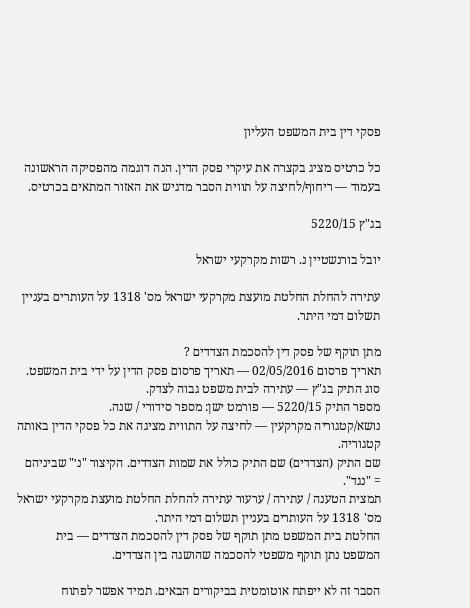פסקי דין בית המשפט העליון

כל כרטיס מציג בקצרה את עיקרי פסק הדין. הנה דוגמה מהפסיקה הראשונה בעמוד — ריחוף/לחיצה על תווית הסבר מדגיש את האזור המתאים בכרטיס.

בג"ץ 5220/15

יובל בורנשטיין נ. רשות מקרקעי ישראל

עתירה להחלת החלטת מועצת מקרקעי ישראל מס' 1318 על העותרים בעניין תשלום דמי היתר.

מתן תוקף של פסק דין להסכמת הצדדים ?
תאריך פרסום 02/05/2016 — תאריך פרסום פסק הדין על ידי בית המשפט.
סוג התיק בג"ץ — עתירה לבית משפט גבוה לצדק.
מספר התיק 5220/15 — פורמט ישן: מספר סידורי / שנה.
נושא/קטגוריה מקרקעין — לחיצה על התווית מציגה את כל פסקי הדין באותה קטגוריה.
שם התיק (הצדדים) שם התיק כולל את שמות הצדדים. הקיצור "נ׳" שביניהם = "נגד".
תמצית הטענה / עתירה / ערעור עתירה להחלת החלטת מועצת מקרקעי ישראל מס' 1318 על העותרים בעניין תשלום דמי היתר.
החלטת בית המשפט מתן תוקף של פסק דין להסכמת הצדדים — בית המשפט נתן תוקף משפטי להסכמה שהושגה בין הצדדים.

הסבר זה לא ייפתח אוטומטית בביקורים הבאים. תמיד אפשר לפתוח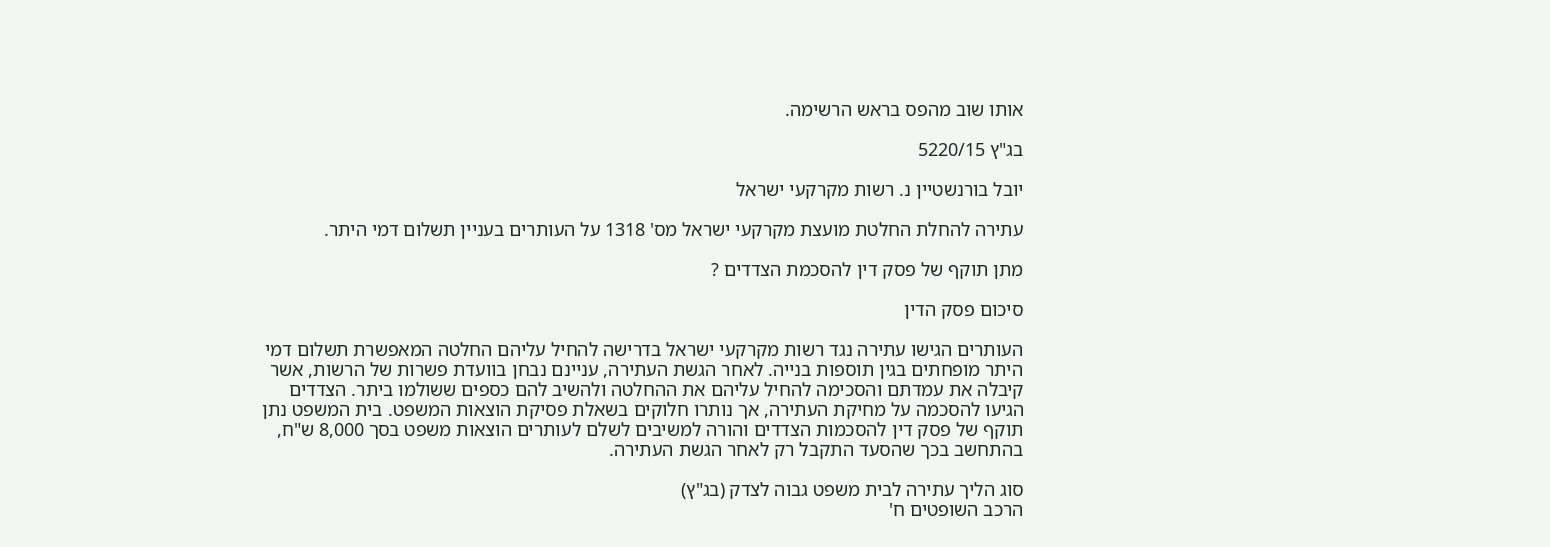אותו שוב מהפס בראש הרשימה.

בג"ץ 5220/15

יובל בורנשטיין נ. רשות מקרקעי ישראל

עתירה להחלת החלטת מועצת מקרקעי ישראל מס' 1318 על העותרים בעניין תשלום דמי היתר.

מתן תוקף של פסק דין להסכמת הצדדים ?

סיכום פסק הדין

העותרים הגישו עתירה נגד רשות מקרקעי ישראל בדרישה להחיל עליהם החלטה המאפשרת תשלום דמי היתר מופחתים בגין תוספות בנייה. לאחר הגשת העתירה, עניינם נבחן בוועדת פשרות של הרשות, אשר קיבלה את עמדתם והסכימה להחיל עליהם את ההחלטה ולהשיב להם כספים ששולמו ביתר. הצדדים הגיעו להסכמה על מחיקת העתירה, אך נותרו חלוקים בשאלת פסיקת הוצאות המשפט. בית המשפט נתן תוקף של פסק דין להסכמות הצדדים והורה למשיבים לשלם לעותרים הוצאות משפט בסך 8,000 ש"ח, בהתחשב בכך שהסעד התקבל רק לאחר הגשת העתירה.

סוג הליך עתירה לבית משפט גבוה לצדק (בג"ץ)
הרכב השופטים ח'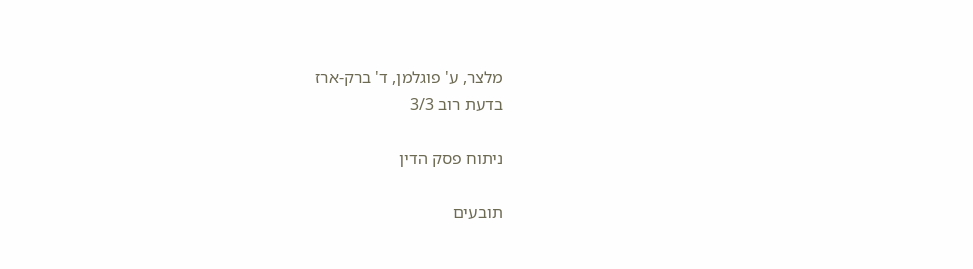מלצר, ע' פוגלמן, ד' ברק-ארז
בדעת רוב 3/3

ניתוח פסק הדין

תובעים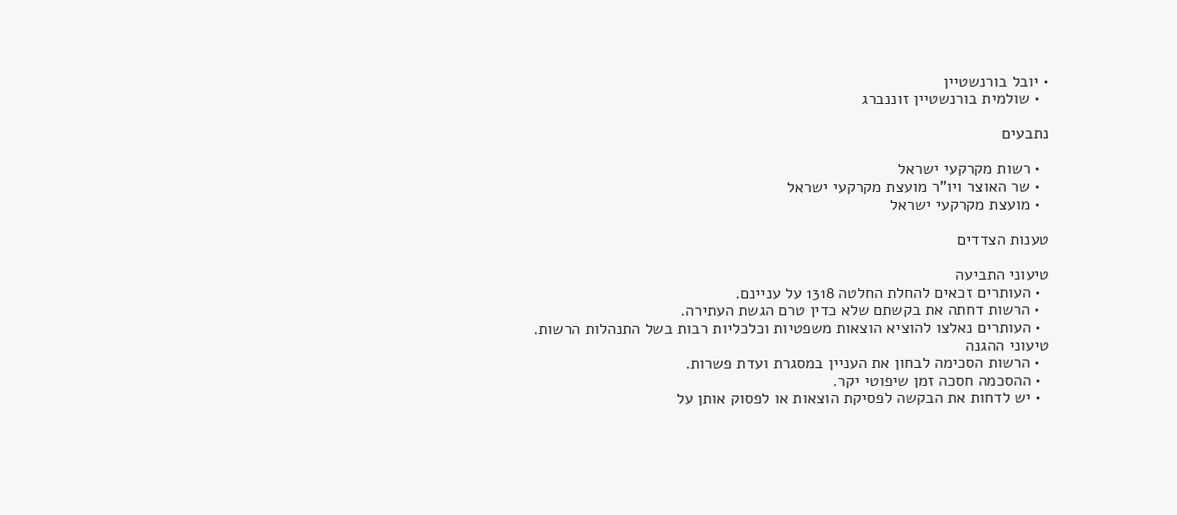• יובל בורנשטיין
  • שולמית בורנשטיין זוננברג

נתבעים

  • רשות מקרקעי ישראל
  • שר האוצר ויו"ר מועצת מקרקעי ישראל
  • מועצת מקרקעי ישראל

טענות הצדדים

טיעוני התביעה
  • העותרים זכאים להחלת החלטה 1318 על עניינם.
  • הרשות דחתה את בקשתם שלא כדין טרם הגשת העתירה.
  • העותרים נאלצו להוציא הוצאות משפטיות וכלכליות רבות בשל התנהלות הרשות.
טיעוני ההגנה
  • הרשות הסכימה לבחון את העניין במסגרת ועדת פשרות.
  • ההסכמה חסכה זמן שיפוטי יקר.
  • יש לדחות את הבקשה לפסיקת הוצאות או לפסוק אותן על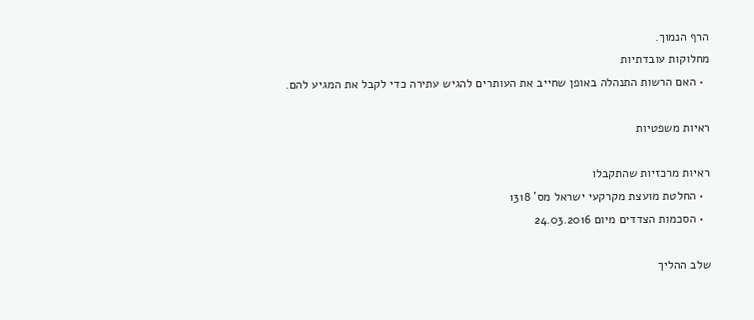הרף הנמוך.
מחלוקות עובדתיות
  • האם הרשות התנהלה באופן שחייב את העותרים להגיש עתירה כדי לקבל את המגיע להם.

ראיות משפטיות

ראיות מרכזיות שהתקבלו
  • החלטת מועצת מקרקעי ישראל מס' 1318
  • הסכמות הצדדים מיום 24.03.2016

שלב ההליך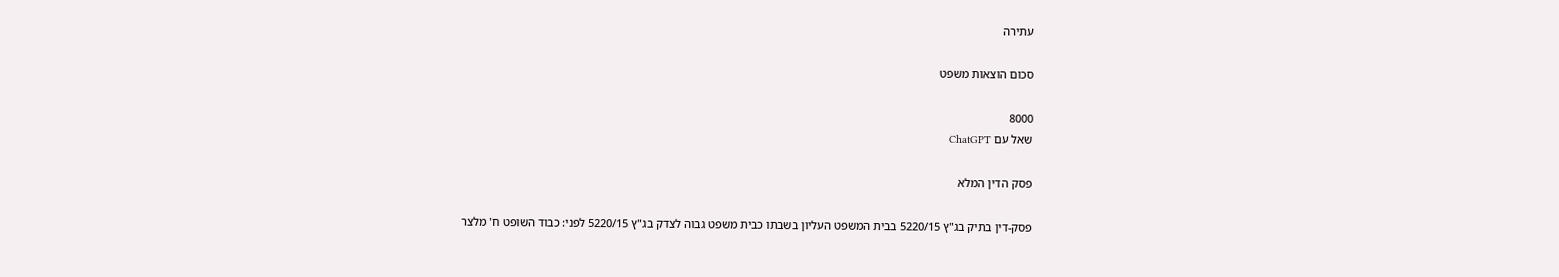עתירה

סכום הוצאות משפט

8000
שאל עם ChatGPT

פסק הדין המלא

פסק-דין בתיק בג"ץ 5220/15 בבית המשפט העליון בשבתו כבית משפט גבוה לצדק בג"ץ 5220/15 לפני: כבוד השופט ח' מלצר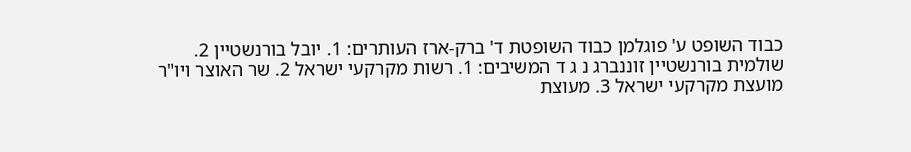כבוד השופט ע' פוגלמן כבוד השופטת ד' ברק-ארז העותרים: 1. יובל בורנשטיין 2. שולמית בורנשטיין זוננברג נ ג ד המשיבים: 1. רשות מקרקעי ישראל 2. שר האוצר ויו"ר מועצת מקרקעי ישראל 3. מעוצת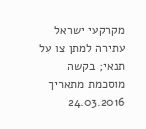מקרקעי ישראל עתירה למתן צו על תנאי; בקשה מוסכמת מתאריך 24.03.2016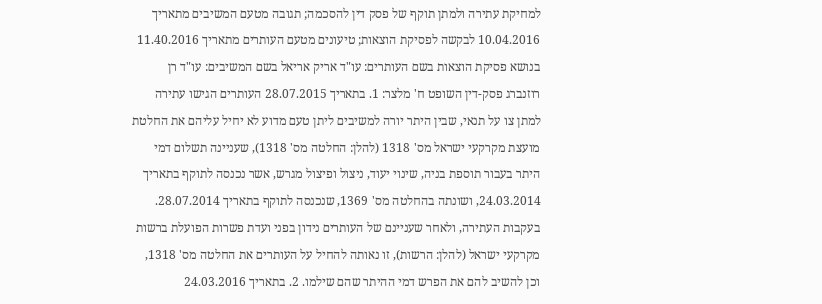למחיקת עתירה ולמתן תוקף של פסק דין להסכמה; תגובה מטעם המשיבים מתאריך 10.04.2016 לבקשה לפסיקת הוצאות; טיעונים מטעם העותרים מתאריך 11.40.2016 בנושא פסיקת הוצאות בשם העותרים: עו"ד אריק אריאל בשם המשיבים: עו"ד רן רוזנברג פסק-דין השופט ח' מלצר: 1. בתאריך 28.07.2015 העותרים הגישו עתירה למתן צו על תנאי, שבין היתר יורה למשיבים ליתן טעם מדוע לא יחיל עליהם את החלטת מועצת מקרקעי ישראל מס' 1318 (להלן: החלטה מס' 1318), שעניינה תשלום דמי היתר בעבור תוספת בניה, שינוי יעוד, ניצול ופיצול מגרש, אשר נכנסה לתוקף בתאריך 24.03.2014, ושונתה בהחלטה מס' 1369, שנכנסה לתוקף בתאריך 28.07.2014. בעקבות העתירה, ולאחר שעניינם של העותרים נידון בפני ועדת פשרות הפועלת ברשות מקרקעי ישראל (להלן: הרשות), זו נאותה להחיל על העותרים את החלטה מס' 1318, וכן להשיב להם את הפרש דמי ההיתר שהם שילמו. 2. בתאריך 24.03.2016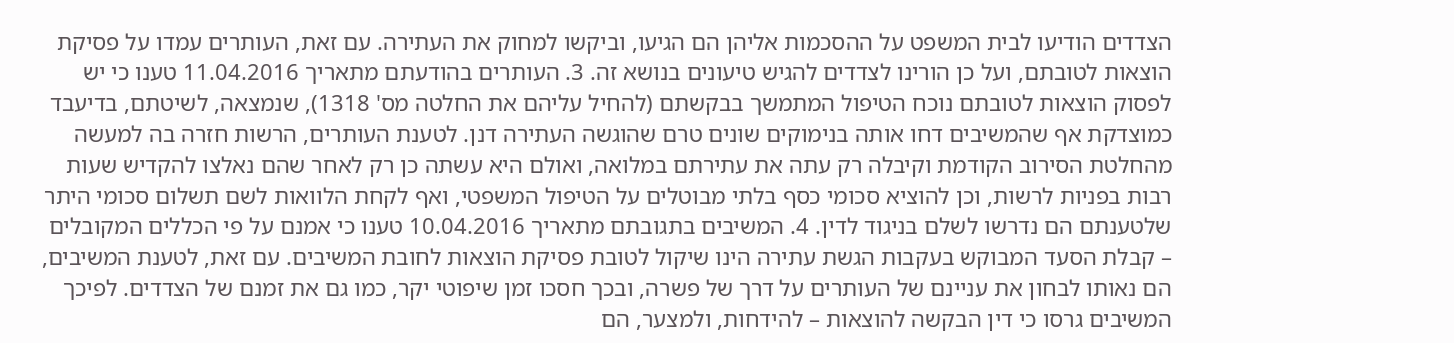הצדדים הודיעו לבית המשפט על ההסכמות אליהן הם הגיעו, וביקשו למחוק את העתירה. עם זאת, העותרים עמדו על פסיקת הוצאות לטובתם, ועל כן הורינו לצדדים להגיש טיעונים בנושא זה. 3. העותרים בהודעתם מתאריך 11.04.2016 טענו כי יש לפסוק הוצאות לטובתם נוכח הטיפול המתמשך בבקשתם (להחיל עליהם את החלטה מס' 1318), שנמצאה, לשיטתם, בדיעבד כמוצדקת אף שהמשיבים דחו אותה בנימוקים שונים טרם שהוגשה העתירה דנן. לטענת העותרים, הרשות חזרה בה למעשה מהחלטת הסירוב הקודמת וקיבלה רק עתה את עתירתם במלואה, ואולם היא עשתה כן רק לאחר שהם נאלצו להקדיש שעות רבות בפניות לרשות, וכן להוציא סכומי כסף בלתי מבוטלים על הטיפול המשפטי, ואף לקחת הלוואות לשם תשלום סכומי היתר שלטענתם הם נדרשו לשלם בניגוד לדין. 4. המשיבים בתגובתם מתאריך 10.04.2016 טענו כי אמנם על פי הכללים המקובלים – קבלת הסעד המבוקש בעקבות הגשת עתירה הינו שיקול לטובת פסיקת הוצאות לחובת המשיבים. עם זאת, לטענת המשיבים, הם נאותו לבחון את עניינם של העותרים על דרך של פשרה, ובכך חסכו זמן שיפוטי יקר, כמו גם את זמנם של הצדדים. לפיכך המשיבים גרסו כי דין הבקשה להוצאות – להידחות, ולמצער, הם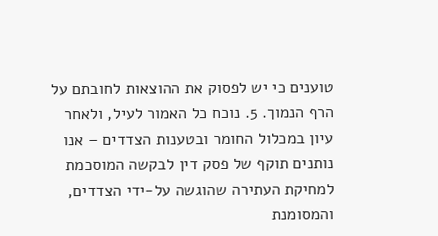טוענים כי יש לפסוק את ההוצאות לחובתם על הרף הנמוך. 5. נוכח כל האמור לעיל, ולאחר עיון במכלול החומר ובטענות הצדדים – אנו נותנים תוקף של פסק דין לבקשה המוסכמת למחיקת העתירה שהוגשה על-ידי הצדדים, והמסומנת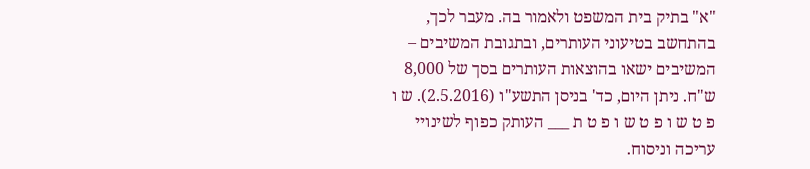"א" בתיק בית המשפט ולאמור בה. מעבר לכך, בהתחשב בטיעוני העותרים, ובתגובת המשיבים – המשיבים ישאו בהוצאות העותרים בסך של 8,000 ש"ח. ניתן היום, כד' בניסן התשע"ו (2.5.2016). ש ו פ ט ש ו פ ט ש ו פ ט ת ___ העותק כפוף לשינויי עריכה וניסוח.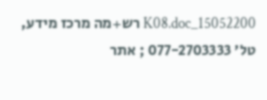15052200_K08.doc רש+מה מרכז מידע, טל' 077-2703333 ; אתר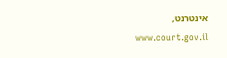אינטרנט, www.court.gov.il